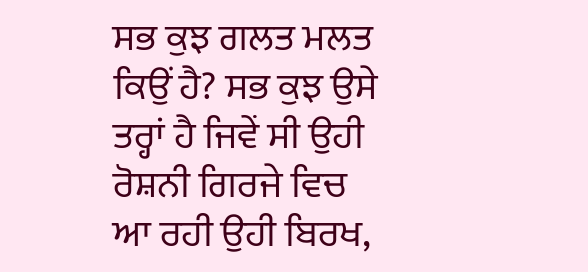ਸਭ ਕੁਝ ਗਲਤ ਮਲਤ ਕਿਉਂ ਹੈ? ਸਭ ਕੁਝ ਉਸੇ ਤਰ੍ਹਾਂ ਹੈ ਜਿਵੇਂ ਸੀ ਉਹੀ ਰੋਸ਼ਨੀ ਗਿਰਜੇ ਵਿਚ ਆ ਰਹੀ ਉਹੀ ਬਿਰਖ,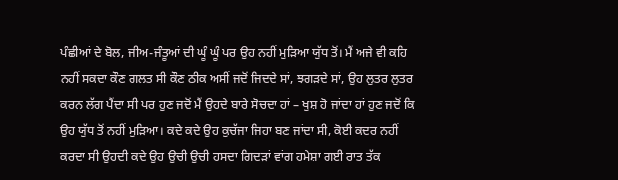ਪੰਛੀਆਂ ਦੇ ਬੋਲ, ਜੀਅ-ਜੰਤੂਆਂ ਦੀ ਘੂੰ ਘੂੰ ਪਰ ਉਹ ਨਹੀਂ ਮੁੜਿਆ ਯੁੱਧ ਤੋਂ। ਮੈਂ ਅਜੇ ਵੀ ਕਹਿ ਨਹੀਂ ਸਕਦਾ ਕੌਣ ਗਲਤ ਸੀ ਕੌਣ ਠੀਕ ਅਸੀਂ ਜਦੋਂ ਜਿਦਦੇ ਸਾਂ, ਝਗੜਦੇ ਸਾਂ, ਉਹ ਲੁਤਰ ਲੁਤਰ ਕਰਨ ਲੱਗ ਪੈਂਦਾ ਸੀ ਪਰ ਹੁਣ ਜਦੋਂ ਮੈਂ ਉਹਦੇ ਬਾਰੇ ਸੋਚਦਾ ਹਾਂ – ਖੁਸ਼ ਹੋ ਜਾਂਦਾ ਹਾਂ ਹੁਣ ਜਦੋਂ ਕਿ ਉਹ ਯੁੱਧ ਤੋਂ ਨਹੀਂ ਮੁੜਿਆ। ਕਦੇ ਕਦੇ ਉਹ ਕੁਚੱਜਾ ਜਿਹਾ ਬਣ ਜਾਂਦਾ ਸੀ, ਕੋਈ ਕਦਰ ਨਹੀਂ ਕਰਦਾ ਸੀ ਉਹਦੀ ਕਦੇ ਉਹ ਉਚੀ ਉਚੀ ਹਸਦਾ ਗਿਦੜਾਂ ਵਾਂਗ ਹਮੇਸ਼ਾ ਗਈ ਰਾਤ ਤੱਕ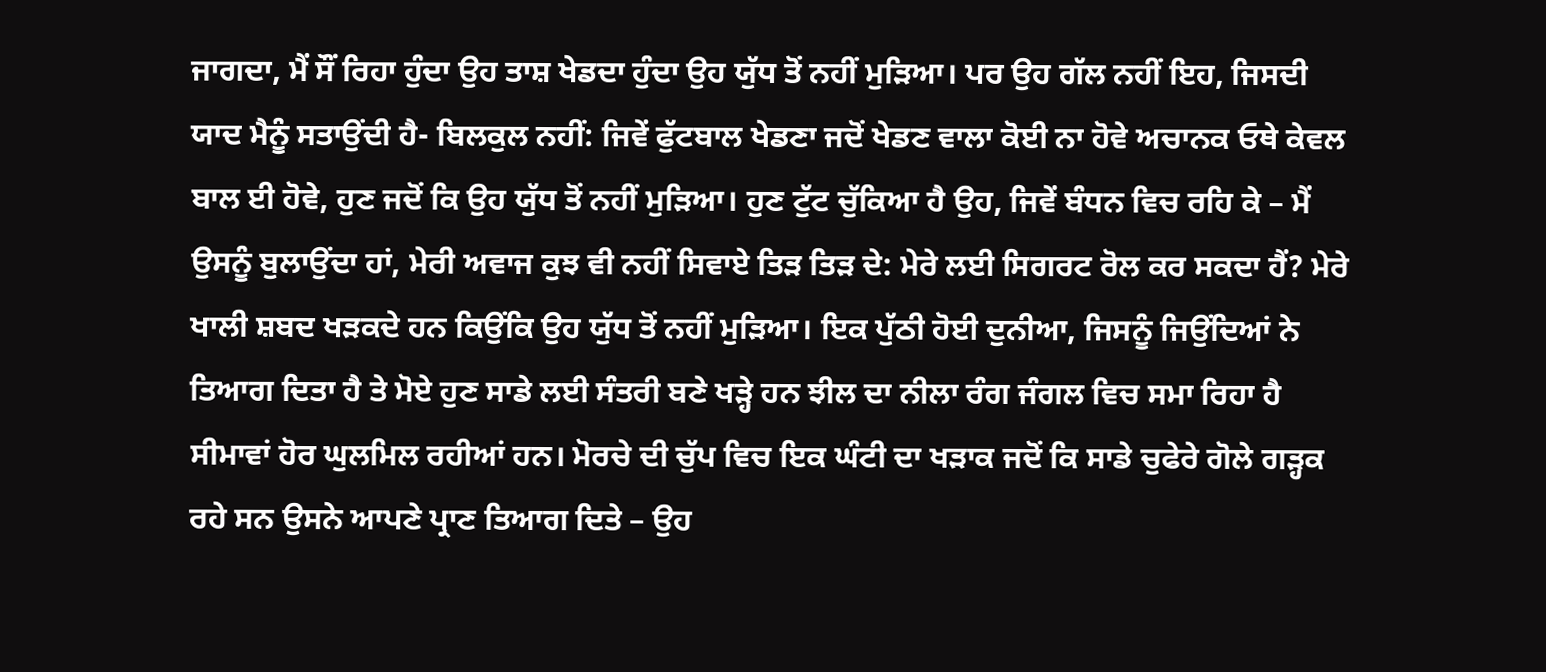ਜਾਗਦਾ, ਮੈਂ ਸੌਂ ਰਿਹਾ ਹੁੰਦਾ ਉਹ ਤਾਸ਼ ਖੇਡਦਾ ਹੁੰਦਾ ਉਹ ਯੁੱਧ ਤੋਂ ਨਹੀਂ ਮੁੜਿਆ। ਪਰ ਉਹ ਗੱਲ ਨਹੀਂ ਇਹ, ਜਿਸਦੀ ਯਾਦ ਮੈਨੂੰ ਸਤਾਉਂਦੀ ਹੈ- ਬਿਲਕੁਲ ਨਹੀਂ: ਜਿਵੇਂ ਫੁੱਟਬਾਲ ਖੇਡਣਾ ਜਦੋਂ ਖੇਡਣ ਵਾਲਾ ਕੋਈ ਨਾ ਹੋਵੇ ਅਚਾਨਕ ਓਥੇ ਕੇਵਲ ਬਾਲ ਈ ਹੋਵੇ, ਹੁਣ ਜਦੋਂ ਕਿ ਉਹ ਯੁੱਧ ਤੋਂ ਨਹੀਂ ਮੁੜਿਆ। ਹੁਣ ਟੁੱਟ ਚੁੱਕਿਆ ਹੈ ਉਹ, ਜਿਵੇਂ ਬੰਧਨ ਵਿਚ ਰਹਿ ਕੇ – ਮੈਂ ਉਸਨੂੰ ਬੁਲਾਉਂਦਾ ਹਾਂ, ਮੇਰੀ ਅਵਾਜ ਕੁਝ ਵੀ ਨਹੀਂ ਸਿਵਾਏ ਤਿੜ ਤਿੜ ਦੇ: ਮੇਰੇ ਲਈ ਸਿਗਰਟ ਰੋਲ ਕਰ ਸਕਦਾ ਹੈਂ? ਮੇਰੇ ਖਾਲੀ ਸ਼ਬਦ ਖੜਕਦੇ ਹਨ ਕਿਉਂਕਿ ਉਹ ਯੁੱਧ ਤੋਂ ਨਹੀਂ ਮੁੜਿਆ। ਇਕ ਪੁੱਠੀ ਹੋਈ ਦੁਨੀਆ, ਜਿਸਨੂੰ ਜਿਉਂਦਿਆਂ ਨੇ ਤਿਆਗ ਦਿਤਾ ਹੈ ਤੇ ਮੋਏ ਹੁਣ ਸਾਡੇ ਲਈ ਸੰਤਰੀ ਬਣੇ ਖੜ੍ਹੇ ਹਨ ਝੀਲ ਦਾ ਨੀਲਾ ਰੰਗ ਜੰਗਲ ਵਿਚ ਸਮਾ ਰਿਹਾ ਹੈ ਸੀਮਾਵਾਂ ਹੋਰ ਘੁਲਮਿਲ ਰਹੀਆਂ ਹਨ। ਮੋਰਚੇ ਦੀ ਚੁੱਪ ਵਿਚ ਇਕ ਘੰਟੀ ਦਾ ਖੜਾਕ ਜਦੋਂ ਕਿ ਸਾਡੇ ਚੁਫੇਰੇ ਗੋਲੇ ਗੜ੍ਹਕ ਰਹੇ ਸਨ ਉਸਨੇ ਆਪਣੇ ਪ੍ਰਾਣ ਤਿਆਗ ਦਿਤੇ – ਉਹ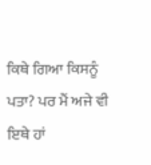ਕਿਥੇ ਗਿਆ ਕਿਸਨੂੰ ਪਤਾ? ਪਰ ਮੈਂ ਅਜੇ ਵੀ ਇਥੇ ਹਾਂ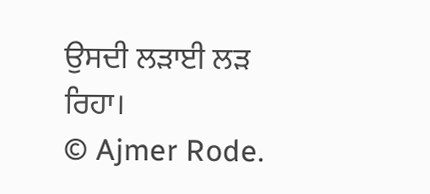ਉਸਦੀ ਲੜਾਈ ਲੜ ਰਿਹਾ।
© Ajmer Rode.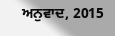ਅਨੁਵਾਦ, 2015